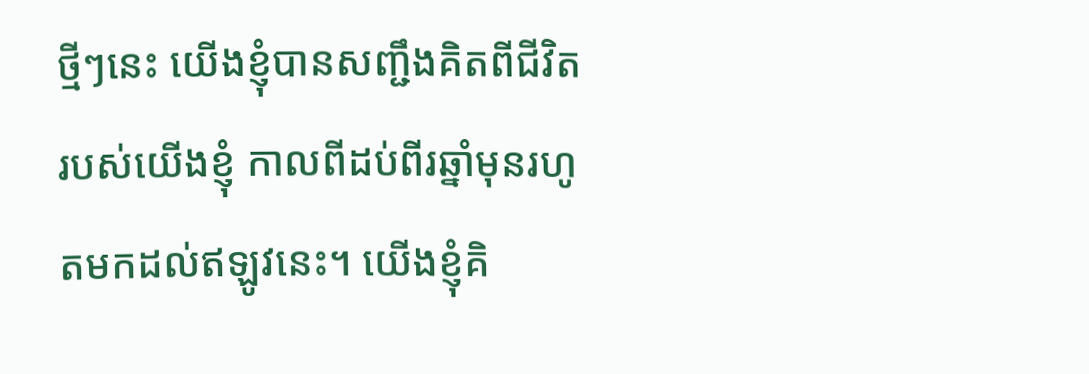ថ្មីៗនេះ យើងខ្ញុំបានសញ្ជឹងគិតពីជីវិតរបស់យើងខ្ញុំ កាលពីដប់ពីរឆ្នាំមុនរហូតមកដល់ឥឡូវនេះ។ យើងខ្ញុំគិ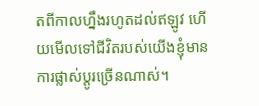តពីកាលហ្នឹងរហូតដល់ឥឡូវ ហើយមើលទៅជីវិតរបស់យើងខ្ញុំមានការផ្លាស់ប្ដូរច្រើនណាស់។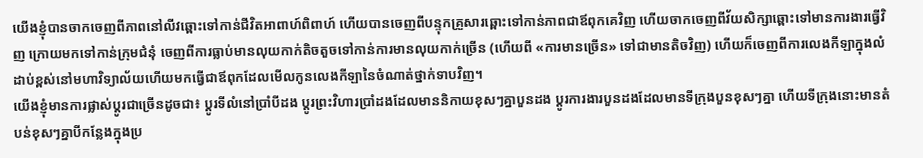យើងខ្ញុំបានចាកចេញពីភាពនៅលីវឆ្ពោះទៅកាន់ជីវិតអាពាហ៍ពិពាហ៍ ហើយបានចេញពីបន្ទុកគ្រួសារឆ្ពោះទៅកាន់ភាពជាឪពុកគេវិញ ហើយចាកចេញពីវ័យសិក្សាឆ្ពោះទៅមានការងារធ្វើវិញ ក្រោយមកទៅកាន់ក្រុមជំនុំ ចេញពីការធ្លាប់មានលុយកាក់តិចតួចទៅកាន់ការមានលុយកាក់ច្រើន (ហើយពី «ការមានច្រើន» ទៅជាមានតិចវិញ) ហើយក៏ចេញពីការលេងកីឡាក្នុងលំដាប់ខ្ពស់នៅមហាវិទ្យាល័យហើយមកធ្វើជាឪពុកដែលមើលកូនលេងកីឡានៃចំណាត់ថ្នាក់ទាបវិញ។
យើងខ្ញុំមានការផ្លាស់ប្ដូរជាច្រើនដូចជា៖ ប្ដូរទីលំនៅប្រាំបីដង ប្ដូរព្រះវិហារប្រាំដងដែលមាននិកាយខុសៗគ្នាបួនដង ប្ដូរការងារបួនដងដែលមានទីក្រុងបួនខុសៗគ្នា ហើយទីក្រុងនោះមានតំបន់ខុសៗគ្នាបីកន្លែងក្នុងប្រ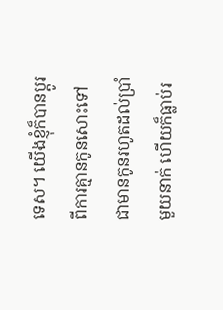ទេស។ យើងខ្ញុំក៏បានប្ដូរពីការគ្មានកូនសោះទៅជាមានកូនរហូតដល់ប្រាំមួយនាក់ ហើយក៏ធ្លាប់រ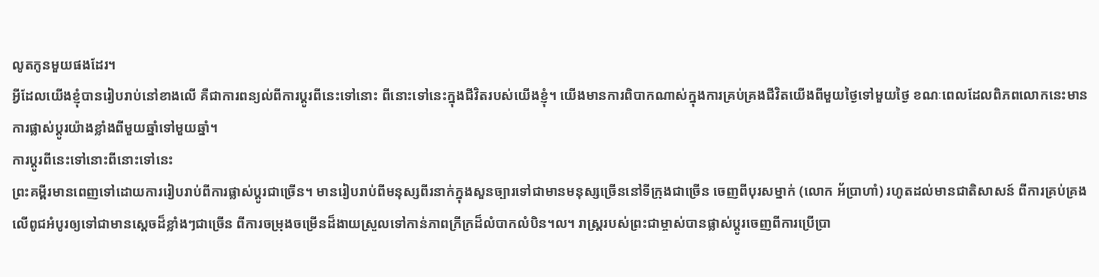លូតកូនមួយផងដែរ។
អ្វីដែលយើងខ្ញុំបានរៀបរាប់នៅខាងលើ គឺជាការពន្យល់ពីការប្ដូរពីនេះទៅនោះ ពីនោះទៅនេះក្នុងជីវិតរបស់យើងខ្ញុំ។ យើងមានការពិបាកណាស់ក្នុងការគ្រប់គ្រងជីវិតយើងពីមួយថ្ងៃទៅមួយថ្ងៃ ខណៈពេលដែលពិភពលោកនេះមានការផ្លាស់ប្ដូរយ៉ាងខ្លាំងពីមួយឆ្នាំទៅមួយឆ្នាំ។
ការប្ដូរពីនេះទៅនោះពីនោះទៅនេះ
ព្រះគម្ពីរមានពេញទៅដោយការរៀបរាប់ពីការផ្លាស់ប្ដូរជាច្រើន។ មានរៀបរាប់ពីមនុស្សពីរនាក់ក្នុងសួនច្បារទៅជាមានមនុស្សច្រើននៅទីក្រុងជាច្រើន ចេញពីបុរសម្នាក់ (លោក អ័ប្រាហាំ) រហូតដល់មានជាតិសាសន៍ ពីការគ្រប់គ្រងលើពូជអំបូរឲ្យទៅជាមានស្ដេចដ៏ខ្លាំងៗជាច្រើន ពីការចម្រុងចម្រើនដ៏ងាយស្រួលទៅកាន់ភាពក្រីក្រដ៏លំបាកលំបិន។ល។ រាស្ត្ររបស់ព្រះជាម្ចាស់បានផ្លាស់ប្ដូរចេញពីការប្រើប្រា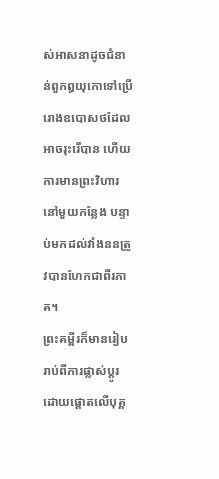ស់អាសនាដូចជំនាន់ពួកឰយុកោទៅប្រើរោងឧបោសថដែលអាចរុះរើបាន ហើយការមានព្រះវិហារនៅមួយកន្លែង បន្ទាប់មកដល់វាំងននត្រូវបានហែកជាពីរភាគ។
ព្រះគម្ពីរក៏មានរៀបរាប់ពីការផ្លាស់ប្ដូរដោយផ្ដោតលើបុគ្គ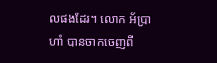លផងដែរ។ លោក អ័ប្រាហាំ បានចាកចេញពី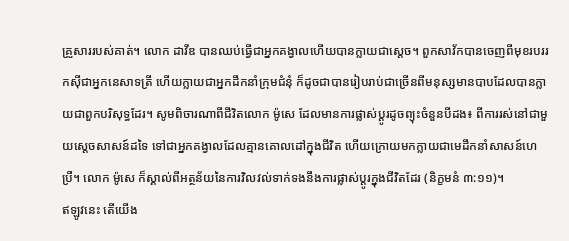គ្រួសាររបស់គាត់។ លោក ដាវីឌ បានឈប់ធ្វើជាអ្នកគង្វាលហើយបានក្លាយជាស្ដេច។ ពួកសាវ័កបានចេញពីមុខរបររកស៊ីជាអ្នកនេសាទត្រី ហើយក្លាយជាអ្នកដឹកនាំក្រុមជំនុំ ក៏ដូចជាបានរៀបរាប់ជាច្រើនពីមនុស្សមានបាបដែលបានក្លាយជាពួកបរិសុទ្ធដែរ។ សូមពិចារណាពីជីវិតលោក ម៉ូសេ ដែលមានការផ្លាស់ប្ដូរដូចព្យុះចំនួនបីដង៖ ពីការរស់នៅជាមួយស្ដេចសាសន៍ដទៃ ទៅជាអ្នកគង្វាលដែលគ្មានគោលដៅក្នុងជីវិត ហើយក្រោយមកក្លាយជាមេដឹកនាំសាសន៍ហេប្រឺ។ លោក ម៉ូសេ ក៏ស្គាល់ពីអត្ថន័យនៃការវិលវល់ទាក់ទងនឹងការផ្លាស់ប្ដូរក្នុងជីវិតដែរ (និក្ខមនំ ៣:១១)។
ឥឡូវនេះ តើយើង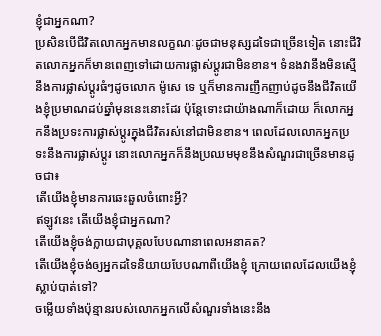ខ្ញុំជាអ្នកណា?
ប្រសិនបើជីវិតលោកអ្នកមានលក្ខណៈដូចជាមនុស្សដទៃជាច្រើនទៀត នោះជីវិតលោកអ្នកក៏មានពេញទៅដោយការផ្លាស់ប្ដូរជាមិនខាន។ ទំនងវានឹងមិនស្មើនឹងការផ្លាស់ប្ដូរធំៗដូចលោក ម៉ូសេ ទេ ឬក៏មានការញឹកញាប់ដូចនឹងជីវិតយើងខ្ញុំប្រមាណដប់ឆ្នាំមុននេះនោះដែរ ប៉ុន្តែទោះជាយ៉ាងណាក៏ដោយ ក៏លោកអ្នកនឹងប្រទះការផ្លាស់ប្ដូរក្នុងជីវិតរស់នៅជាមិនខាន។ ពេលដែលលោកអ្នកប្រទះនឹងការផ្លាស់ប្ដូរ នោះលោកអ្នកក៏នឹងប្រឈមមុខនឹងសំណួរជាច្រើនមានដូចជា៖
តើយើងខ្ញុំមានការឆេះឆួលចំពោះអ្វី?
ឥឡូវនេះ តើយើងខ្ញុំជាអ្នកណា?
តើយើងខ្ញុំចង់ក្លាយជាបុគ្គលបែបណានាពេលអនាគត?
តើយើងខ្ញុំចង់ឲ្យអ្នកដទៃនិយាយបែបណាពីយើងខ្ញុំ ក្រោយពេលដែលយើងខ្ញុំស្លាប់បាត់ទៅ?
ចម្លើយទាំងប៉ុន្មានរបស់លោកអ្នកលើសំណួរទាំងនេះនឹង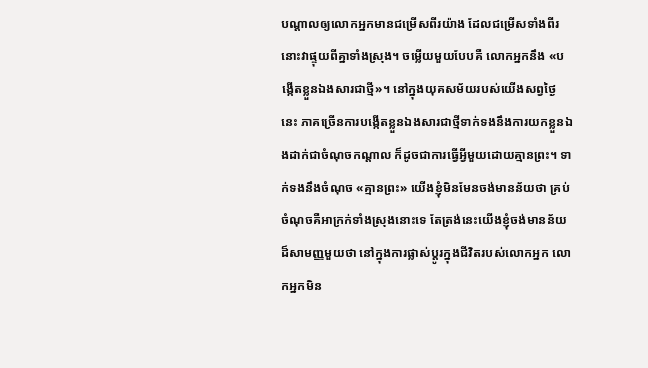បណ្ដាលឲ្យលោកអ្នកមានជម្រើសពីរយ៉ាង ដែលជម្រើសទាំងពីរនោះវាផ្ទុយពីគ្នាទាំងស្រុង។ ចម្លើយមួយបែបគឺ លោកអ្នកនឹង «បង្កើតខ្លួនឯងសារជាថ្មី»។ នៅក្នុងយុគសម័យរបស់យើងសព្វថ្ងៃនេះ ភាគច្រើនការបង្កើតខ្លួនឯងសារជាថ្មីទាក់ទងនឹងការយកខ្លួនឯងដាក់ជាចំណុចកណ្តាល ក៏ដូចជាការធ្វើអ្វីមួយដោយគ្មានព្រះ។ ទាក់ទងនឹងចំណុច «គ្មានព្រះ» យើងខ្ញុំមិនមែនចង់មានន័យថា គ្រប់ចំណុចគឺអាក្រក់ទាំងស្រុងនោះទេ តែត្រង់នេះយើងខ្ញុំចង់មានន័យដ៏សាមញ្ញមួយថា នៅក្នុងការផ្លាស់ប្ដូរក្នុងជីវិតរបស់លោកអ្នក លោកអ្នកមិន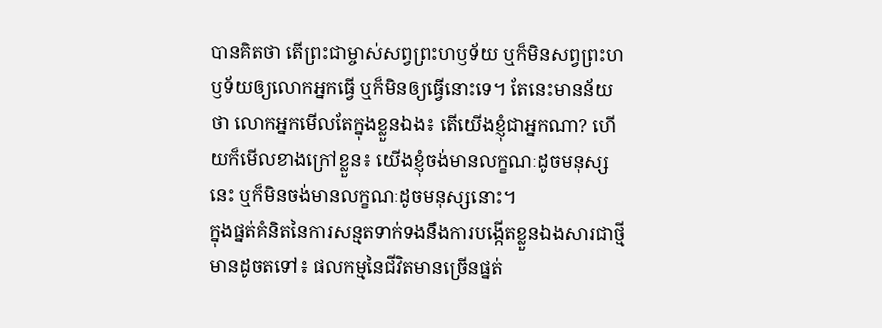បានគិតថា តើព្រះជាម្ចាស់សព្វព្រះហឫទ័យ ឬក៏មិនសព្វព្រះហឫទ័យឲ្យលោកអ្នកធ្វើ ឬក៏មិនឲ្យធ្វើនោះទេ។ តែនេះមានន័យថា លោកអ្នកមើលតែក្នុងខ្លួនឯង៖ តើយើងខ្ញុំជាអ្នកណា? ហើយក៏មើលខាងក្រៅខ្លួន៖ យើងខ្ញុំចង់មានលក្ខណៈដូចមនុស្សនេះ ឬក៏មិនចង់មានលក្ខណៈដូចមនុស្សនោះ។
ក្នុងផ្នត់គំនិតនៃការសន្មតទាក់ទងនឹងការបង្កើតខ្លួនឯងសារជាថ្មីមានដូចតទៅ៖ ផលកម្មនៃជីវិតមានច្រើនផ្នត់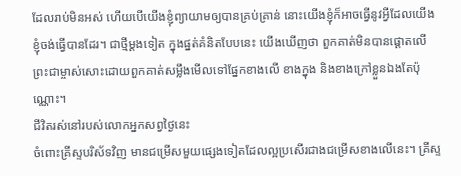ដែលរាប់មិនអស់ ហើយបើយើងខ្ញុំព្យាយាមឲ្យបានគ្រប់គ្រាន់ នោះយើងខ្ញុំក៏អាចធ្វើនូវអ្វីដែលយើងខ្ញុំចង់ធ្វើបានដែរ។ ជាថ្មីម្ដងទៀត ក្នុងផ្នត់គំនិតបែបនេះ យើងឃើញថា ពួកគាត់មិនបានផ្ដោតលើព្រះជាម្ចាស់សោះដោយពួកគាត់សម្លឹងមើលទៅផ្នែកខាងលើ ខាងក្នុង និងខាងក្រៅខ្លួនឯងតែប៉ុណ្ណោះ។
ជីវិតរស់នៅរបស់លោកអ្នកសព្វថ្ងៃនេះ
ចំពោះគ្រីស្ទបរិស័ទវិញ មានជម្រើសមួយផ្សេងទៀតដែលល្អប្រសើរជាងជម្រើសខាងលើនេះ។ គ្រីស្ទ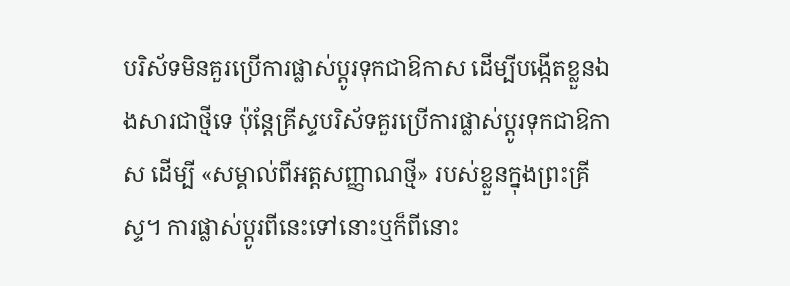បរិស័ទមិនគួរប្រើការផ្លាស់ប្ដូរទុកជាឱកាស ដើម្បីបង្កើតខ្លួនឯងសារជាថ្មីទេ ប៉ុន្តែគ្រីស្ទបរិស័ទគួរប្រើការផ្លាស់ប្ដូរទុកជាឱកាស ដើម្បី «សម្គាល់ពីអត្តសញ្ញាណថ្មី» របស់ខ្លួនក្នុងព្រះគ្រីស្ទ។ ការផ្លាស់ប្ដូរពីនេះទៅនោះឬក៏ពីនោះ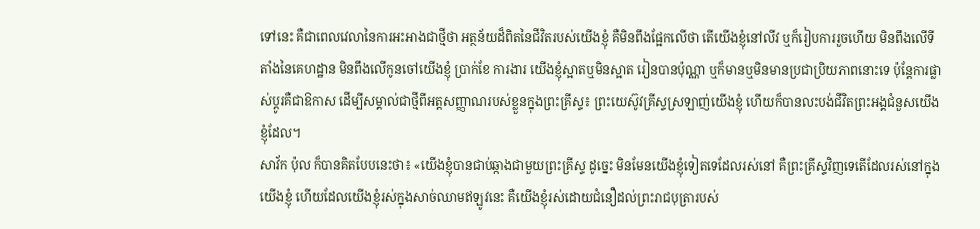ទៅនេះ គឺជាពេលវេលានៃការអះអាងជាថ្មីថា អត្ថន័យដ៏ពិតនៃជីវិតរបស់យើងខ្ញុំ គឺមិនពឹងផ្អែកលើថា តើយើងខ្ញុំនៅលីវ ឬក៏រៀបការរួចហើយ មិនពឹងលើទីតាំងនៃគេហដ្ឋាន មិនពឹងលើកូនចៅយើងខ្ញុំ ប្រាក់ខែ ការងារ យើងខ្ញុំស្អាតឬមិនស្អាត រៀនបានប៉ុណ្ណា ឬក៏មានឬមិនមានប្រជាប្រិយភាពនោះទេ ប៉ុន្តែការផ្លាស់ប្ដូរគឺជាឱកាស ដើម្បីសម្គាល់ជាថ្មីពីអត្តសញ្ញាណរបស់ខ្លួនក្នុងព្រះគ្រីស្ទ៖ ព្រះយេស៊ូវគ្រីស្ទស្រឡាញ់យើងខ្ញុំ ហើយក៏បានលះបង់ជីវិតព្រះអង្គជំនួសយើងខ្ញុំដែល។
សាវ័ក ប៉ុល ក៏បានគិតបែបនេះថា៖ «យើងខ្ញុំបានជាប់ឆ្កាងជាមួយព្រះគ្រីស្ទ ដូច្នេះ មិនមែនយើងខ្ញុំទៀតទេដែលរស់នៅ គឺព្រះគ្រីស្ទវិញទេតើដែលរស់នៅក្នុងយើងខ្ញុំ ហើយដែលយើងខ្ញុំរស់ក្នុងសាច់ឈាមឥឡូវនេះ គឺយើងខ្ញុំរស់ដោយជំនឿដល់ព្រះរាជបុត្រារបស់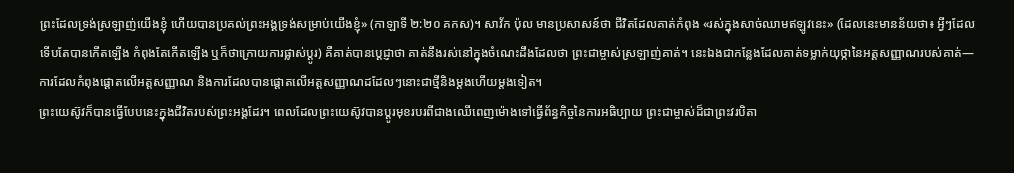ព្រះដែលទ្រង់ស្រឡាញ់យើងខ្ញុំ ហើយបានប្រគល់ព្រះអង្គទ្រង់សម្រាប់យើងខ្ញុំ» (កាឡាទី ២:២០ គកស)។ សាវ័ក ប៉ុល មានប្រសាសន៍ថា ជីវិតដែលគាត់កំពុង «រស់ក្នុងសាច់ឈាមឥឡូវនេះ» (ដែលនេះមានន័យថា៖ អ្វីៗដែលទើបតែបានកើតឡើង កំពុងតែកើតឡើង ឬក៏ថាក្រោយការផ្លាស់ប្ដូរ) គឺគាត់បានប្ដេជ្ញាថា គាត់នឹងរស់នៅក្នុងចំណេះដឹងដែលថា ព្រះជាម្ចាស់ស្រឡាញ់គាត់។ នេះឯងជាកន្លែងដែលគាត់ទម្លាក់យុថ្កានៃអត្តសញ្ញាណរបស់គាត់—ការដែលកំពុងផ្ដោតលើអត្តសញ្ញាណ និងការដែលបានផ្ដោតលើអត្តសញ្ញាណដដែលៗនោះជាថ្មីនិងម្ដងហើយម្ដងទៀត។
ព្រះយេស៊ូវក៏បានធ្វើបែបនេះក្នុងជីវិតរបស់ព្រះអង្គដែរ។ ពេលដែលព្រះយេស៊ូវបានប្ដូរមុខរបរពីជាងឈើពេញម៉ោងទៅធ្វើព័ន្ធកិច្ចនៃការអធិប្បាយ ព្រះជាម្ចាស់ដ៏ជាព្រះវរបិតា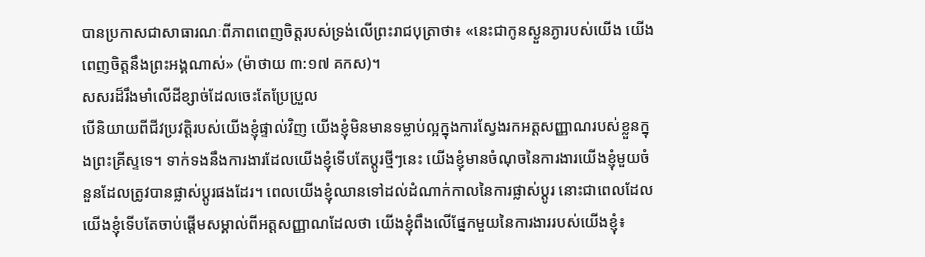បានប្រកាសជាសាធារណៈពីភាពពេញចិត្តរបស់ទ្រង់លើព្រះរាជបុត្រាថា៖ «នេះជាកូនស្ងួនភ្ងារបស់យើង យើងពេញចិត្តនឹងព្រះអង្គណាស់» (ម៉ាថាយ ៣:១៧ គកស)។
សសរដ៏រឹងមាំលើដីខ្សាច់ដែលចេះតែប្រែប្រួល
បើនិយាយពីជីវប្រវត្តិរបស់យើងខ្ញុំផ្ទាល់វិញ យើងខ្ញុំមិនមានទម្លាប់ល្អក្នុងការស្វែងរកអត្តសញ្ញាណរបស់ខ្លួនក្នុងព្រះគ្រីស្ទទេ។ ទាក់ទងនឹងការងារដែលយើងខ្ញុំទើបតែប្ដូរថ្មីៗនេះ យើងខ្ញុំមានចំណុចនៃការងារយើងខ្ញុំមួយចំនួនដែលត្រូវបានផ្លាស់ប្ដូរផងដែរ។ ពេលយើងខ្ញុំឈានទៅដល់ដំណាក់កាលនៃការផ្លាស់ប្ដូរ នោះជាពេលដែលយើងខ្ញុំទើបតែចាប់ផ្ដើមសម្គាល់ពីអត្តសញ្ញាណដែលថា យើងខ្ញុំពឹងលើផ្នែកមួយនៃការងាររបស់យើងខ្ញុំ៖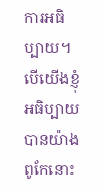ការអធិប្បាយ។ បើយើងខ្ញុំអធិប្បាយបានយ៉ាងពូកែនោះ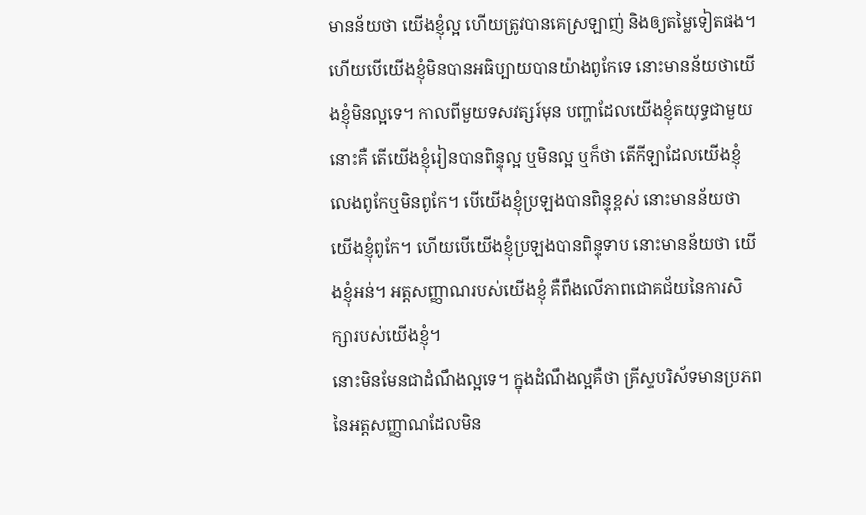មានន័យថា យើងខ្ញុំល្អ ហើយត្រូវបានគេស្រឡាញ់ និងឲ្យតម្លៃទៀតផង។ ហើយបើយើងខ្ញុំមិនបានអធិប្បាយបានយ៉ាងពូកែទេ នោះមានន័យថាយើងខ្ញុំមិនល្អទេ។ កាលពីមួយទសវត្សរ៍មុន បញ្ហាដែលយើងខ្ញុំតយុទ្ធជាមួយនោះគឺ តើយើងខ្ញុំរៀនបានពិន្ទុល្អ ឬមិនល្អ ឬក៏ថា តើកីឡាដែលយើងខ្ញុំលេងពូកែឬមិនពូកែ។ បើយើងខ្ញុំប្រឡងបានពិន្ទុខ្ពស់ នោះមានន័យថា យើងខ្ញុំពូកែ។ ហើយបើយើងខ្ញុំប្រឡងបានពិន្ទុទាប នោះមានន័យថា យើងខ្ញុំអន់។ អត្តសញ្ញាណរបស់យើងខ្ញុំ គឺពឹងលើភាពជោគជ័យនៃការសិក្សារបស់យើងខ្ញុំ។
នោះមិនមែនជាដំណឹងល្អទេ។ ក្នុងដំណឹងល្អគឺថា គ្រីស្ទបរិស័ទមានប្រភពនៃអត្តសញ្ញាណដែលមិន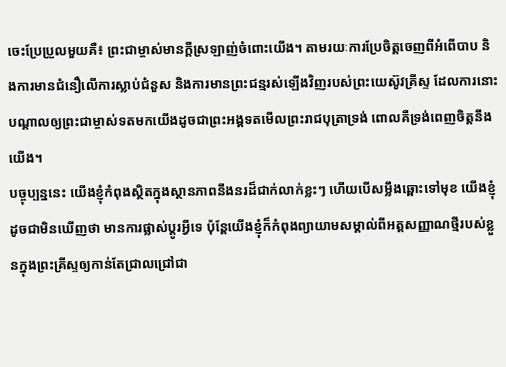ចេះប្រែប្រួលមួយគឺ៖ ព្រះជាម្ចាស់មានក្ដីស្រឡាញ់ចំពោះយើង។ តាមរយៈការប្រែចិត្តចេញពីអំពើបាប និងការមានជំនឿលើការស្លាប់ជំនួស និងការមានព្រះជន្មរស់ឡើងវិញរបស់ព្រះយេស៊ូវគ្រីស្ទ ដែលការនោះបណ្ដាលឲ្យព្រះជាម្ចាស់ទតមកយើងដូចជាព្រះអង្គទតមើលព្រះរាជបុត្រាទ្រង់ ពោលគឺទ្រង់ពេញចិត្តនឹងយើង។
បច្ចុប្បន្ននេះ យើងខ្ញុំកំពុងស្ថិតក្នុងស្ថានភាពនឹងនរដ៏ជាក់លាក់ខ្លះៗ ហើយបើសម្លឹងឆ្ពោះទៅមុខ យើងខ្ញុំដូចជាមិនឃើញថា មានការផ្លាស់ប្ដូរអ្វីទេ ប៉ុន្តែយើងខ្ញុំក៏កំពុងព្យាយាមសម្គាល់ពីអត្តសញ្ញាណថ្មីរបស់ខ្លួនក្នុងព្រះគ្រីស្ទឲ្យកាន់តែជ្រាលជ្រៅជា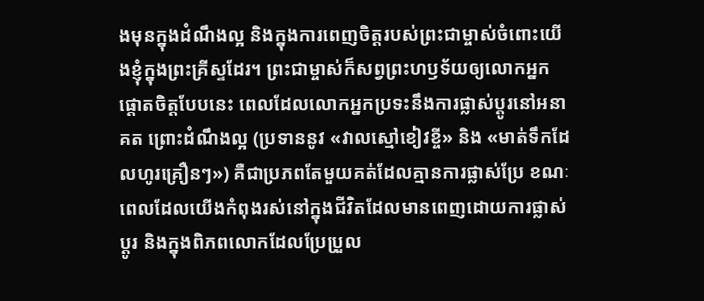ងមុនក្នុងដំណឹងល្អ និងក្នុងការពេញចិត្តរបស់ព្រះជាម្ចាស់ចំពោះយើងខ្ញុំក្នុងព្រះគ្រីស្ទដែរ។ ព្រះជាម្ចាស់ក៏សព្វព្រះហឫទ័យឲ្យលោកអ្នកផ្ដោតចិត្តបែបនេះ ពេលដែលលោកអ្នកប្រទះនឹងការផ្លាស់ប្ដូរនៅអនាគត ព្រោះដំណឹងល្អ (ប្រទាននូវ «វាលស្មៅខៀវខ្ចី» និង «មាត់ទឹកដែលហូរគ្រឿនៗ») គឺជាប្រភពតែមួយគត់ដែលគ្មានការផ្លាស់ប្រែ ខណៈពេលដែលយើងកំពុងរស់នៅក្នុងជីវិតដែលមានពេញដោយការផ្លាស់ប្ដូរ និងក្នុងពិភពលោកដែលប្រែប្រួល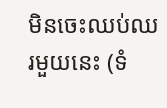មិនចេះឈប់ឈរមួយនេះ (ទំ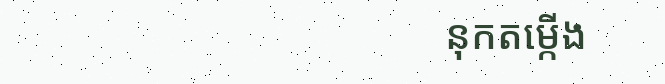នុកតម្កើង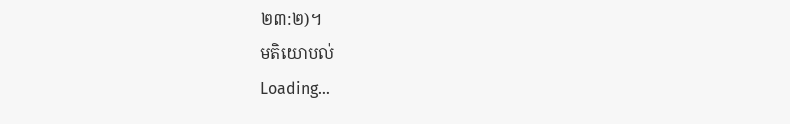២៣:២)។
មតិយោបល់
Loading…